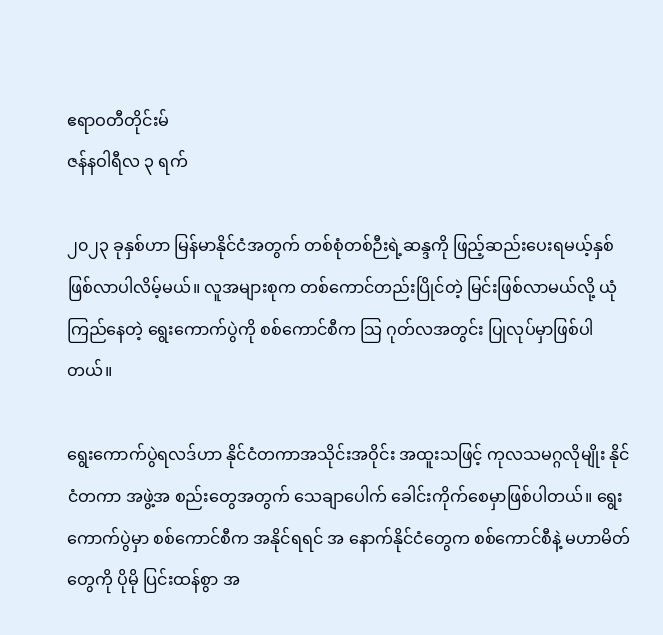ဧရာဝတီတိုင်းမ်
ဇန်နဝါရီလ ၃ ရက်

၂၀၂၃ ခုနှစ်ဟာ မြန်မာနိုင်ငံအတွက် တစ်စုံတစ်ဉီးရဲ့ဆန္ဒကို ဖြည့်ဆည်းပေးရမယ့်နှစ် ဖြစ်လာပါလိမ့်မယ်။ လူအများစုက တစ်ကောင်တည်းပြိုင်တဲ့ မြင်းဖြစ်လာမယ်လို့ ယုံကြည်နေတဲ့ ရွေးကောက်ပွဲကို စစ်ကောင်စီက သြ ဂုတ်လအတွင်း ပြုလုပ်မှာဖြစ်ပါတယ်။

ရွေးကောက်ပွဲရလဒ်ဟာ နိုင်ငံတကာအသိုင်းအဝိုင်း အထူးသဖြင့် ကုလသမဂ္ဂလိုမျိုး နိုင်ငံတကာ အဖွဲ့အ စည်းတွေအတွက် သေချာပေါက် ခေါင်းကိုက်စေမှာဖြစ်ပါတယ်။ ရွေးကောက်ပွဲမှာ စစ်ကောင်စီက အနိုင်ရရင် အ နောက်နိုင်ငံတွေက စစ်ကောင်စီနဲ့ မဟာမိတ်တွေကို ပိုမို ပြင်းထန်စွာ အ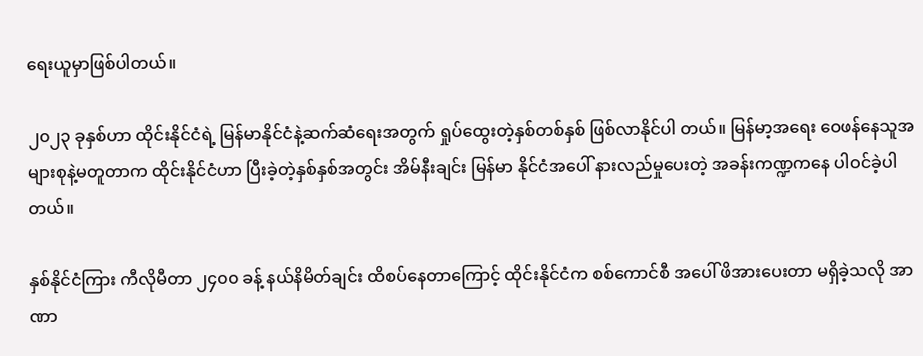ရေးယူမှာဖြစ်ပါတယ်။

၂၀၂၃ ခုနှစ်ဟာ ထိုင်းနိုင်ငံရဲ့ မြန်မာနိုင်ငံနဲ့ဆက်ဆံရေးအတွက် ရှုပ်ထွေးတဲ့နှစ်တစ်နှစ် ဖြစ်လာနိုင်ပါ တယ်။ မြန်မာ့အရေး ဝေဖန်နေသူအများစုနဲ့မတူတာက ထိုင်းနိုင်ငံဟာ ပြီးခဲ့တဲ့နှစ်နှစ်အတွင်း အိမ်နီးချင်း မြန်မာ နိုင်ငံအပေါ် နားလည်မှုပေးတဲ့ အခန်းကဏ္ဍကနေ ပါဝင်ခဲ့ပါတယ်။

နှစ်နိုင်ငံကြား ကီလိုမီတာ ၂၄၀၀ ခန့် နယ်နိမိတ်ချင်း ထိစပ်နေတာကြောင့် ထိုင်းနိုင်ငံက စစ်ကောင်စီ အပေါ် ဖိအားပေးတာ မရှိခဲ့သလို အာဏာ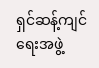ရှင်ဆန့်ကျင်ရေးအဖွဲ့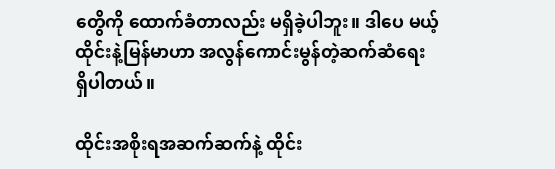တွေိကို ထောက်ခံတာလည်း မရှိခဲ့ပါဘူး။ ဒါပေ မယ့် ထိုင်းနဲ့မြန်မာဟာ အလွန်ကောင်းမွန်တဲ့ဆက်ဆံရေး ရှိပါတယ်။

ထိုင်းအစိုးရအဆက်ဆက်နဲ့ ထိုင်း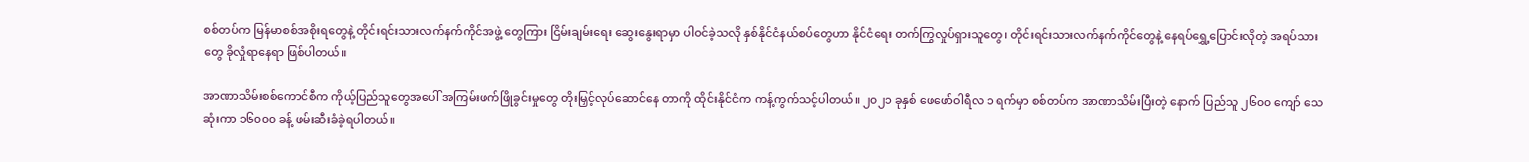စစ်တပ်က မြန်မာစစ်အစိုးရတွေနဲ့ တိုင်းရင်းသားလက်နက်ကိုင်အဖွဲ့ တွေကြား ငြိမ်းချမ်းရေး ဆွေးနွေးရာမှာ ပါဝင်ခဲ့သလို နှစ်နိုင်ငံနယ်စပ်တွေဟာ နိုင်ငံရေး တက်ကြွလှုပ်ရှားသူတွေ၊ တိုင်းရင်းသားလက်နက်ကိုင်တွေနဲ့ နေရပ်ရွှေ့ပြောင်းလိုတဲ့ အရပ်သားတွေ ခိုလှုံရာနေရာ ဖြစ်ပါတယ်။

အာဏာသိမ်းစစ်ကောင်စီက ကိုယ့်ပြည်သူတွေအပေါ် အကြမ်းဖက်ဖြိုခွင်းမှုတွေ တိုးမြှင့်လုပ်ဆောင်နေ တာကို ထိုင်းနိုင်ငံက ကန့်ကွက်သင့်ပါတယ်။ ၂၀၂၁ ခုနှစ် ဖေဖော်ဝါရီလ ၁ ရက်မှာ စစ်တပ်က အာဏာသိမ်းပြီးတဲ့ နောက် ပြည်သူ ၂၆၀၀ ကျော် သေဆုံးကာ ၁၆၀၀၀ ခန့် ဖမ်းဆီးခံခဲ့ရပါတယ်။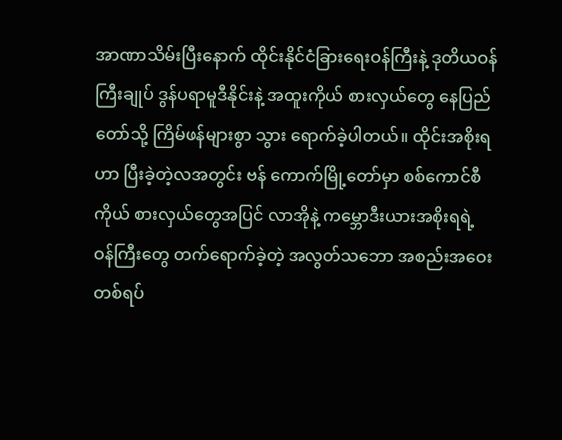အာဏာသိမ်းပြီးနောက် ထိုင်းနိုင်ငံခြားရေးဝန်ကြီးနဲ့ ဒုတိယဝန်ကြီးချုပ် ဒွန်ပရာမူဒီနိုင်းနဲ့ အထူးကိုယ် စားလှယ်တွေ နေပြည်တော်သို့ ကြိမ်ဖန်များစွာ သွား ရောက်ခဲ့ပါတယ်။ ထိုင်းအစိုးရဟာ ပြီးခဲ့တဲ့လအတွင်း ဗန် ကောက်မြို့တော်မှာ စစ်ကောင်စီ ကိုယ် စားလှယ်တွေအပြင် လာအိုနဲ့ ကမ္ဘောဒီးယားအစိုးရရဲ့ ဝန်ကြီးတွေ တက်ရောက်ခဲ့တဲ့ အလွတ်သဘော အစည်းအဝေးတစ်ရပ်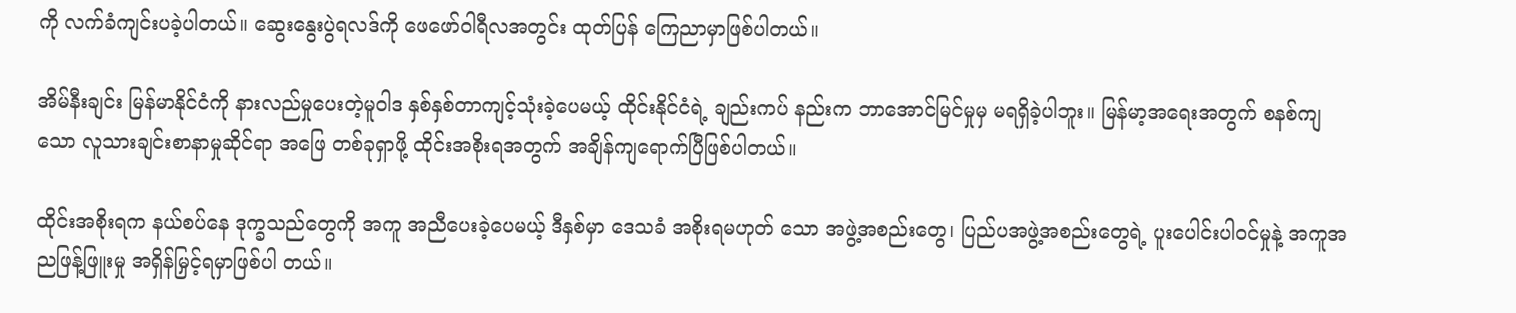ကို လက်ခံကျင်းပခဲ့ပါတယ်။ ဆွေးနွေးပွဲရလဒ်ကို ဖေဖော်ဝါရီလအတွင်း ထုတ်ပြန် ကြေညာမှာဖြစ်ပါတယ်။

အိမ်နီးချင်း မြန်မာနိုင်ငံကို နားလည်မှုပေးတဲ့မူဝါဒ နှစ်နှစ်တာကျင့်သုံးခဲ့ပေမယ့် ထိုင်းနိုင်ငံရဲ့ ချည်းကပ် နည်းက ဘာအောင်မြင်မှုမှ မရရှိခဲ့ပါဘူး။ မြန်မာ့အရေးအတွက် စနစ်ကျသော လူသားချင်းစာနာမှုဆိုင်ရာ အဖြေ တစ်ခုရှာဖို့ ထိုင်းအစိုးရအတွက် အချိန်ကျရောက်ပြီဖြစ်ပါတယ်။

ထိုင်းအစိုးရက နယ်စပ်နေ ဒုက္ခသည်တွေကို အကူ အညီပေးခဲ့ပေမယ့် ဒီနှစ်မှာ ဒေသခံ အစိုးရမဟုတ် သော အဖွဲ့အစည်းတွေ၊ ပြည်ပအဖွဲ့အစည်းတွေရဲ့ ပူးပေါင်းပါဝင်မှုနဲ့ အကူအညဖြန့်ဖြူးမှု အရှိန်မြှင့်ရမှာဖြစ်ပါ တယ်။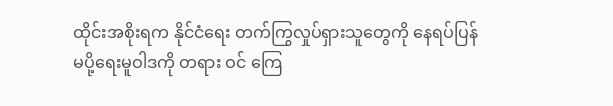ထိုင်းအစိုးရက နိုင်ငံရေး တက်ကြွလှုပ်ရှားသူတွေကို နေရပ်ပြန်မပို့ရေးမူဝါဒကို တရား ဝင် ကြေ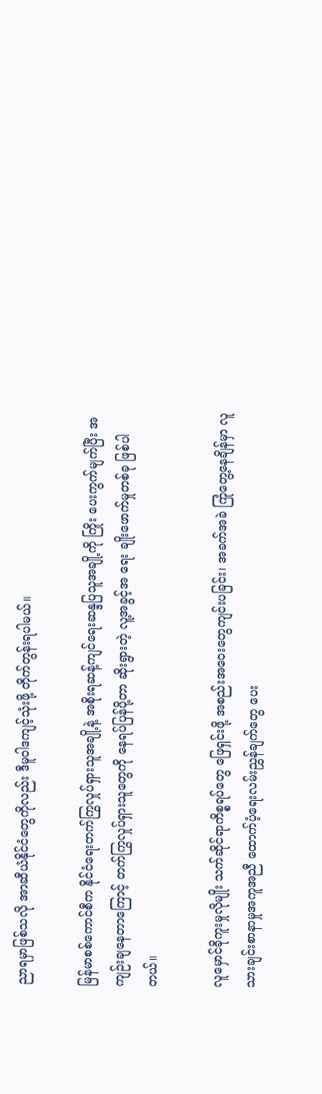ညာရမှာဖြစ်သလို အာဆီယံနိုင်ငံတွေကိုလည်း ဒီမူဝါဒကျင့်သုံးဖို့ တိုက်တွန်းရပါမယ်။

မြန်မာစစ်ကောင်စီက နိုင်ငံရေးတက်ကြွလှုပ်ရှားသူအချို့နဲ့ အစိုးရဆန့်ကျင်ရေးဆန္ဒပြသူအချို့ကို ကြိုး ပေးကွက်မျက်ပြီး အကျဉ်းချနေတာကြောင့် တက်ကြွလှုပ်ရှားသူတွေကို နေရပ်ပြန်ပို့တာ ဆိုးရွားတဲ့ လူ့အခွင့်အ ရေး ချိုးဖောက်မှုတစ်ခု ဖြစ်ပါတယ်။

လူမှောင်ခိုကူးမှုလိုမျိုး သက်ဆိုင်ရာကိစ္စရပ်တွေ ဖြေရှင်းဖို့ အစည်းအဝေးတွေကျင်းပခြင်း၊ အခက်အခဲ ကြုံတွေ့နေချိန်မှာ လူသားချင်းစာနာမှုအကူအညီ ထောက်ပံ့ရေးလမ်းညွှန်ချက်တွေ ပေး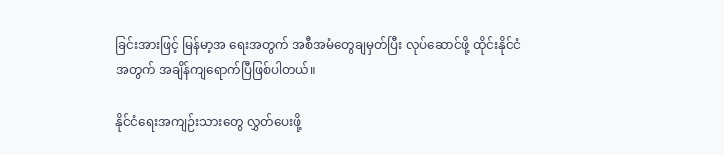ခြင်းအားဖြင့် မြန်မာ့အ ရေးအတွက် အစီအမံတွေချမှတ်ပြီး လုပ်ဆောင်ဖို့ ထိုင်းနိုင်ငံအတွက် အချိန်ကျရောက်ပြီဖြစ်ပါတယ်။

နိုင်ငံရေးအကျဉ်းသားတွေ လွှတ်ပေးဖို့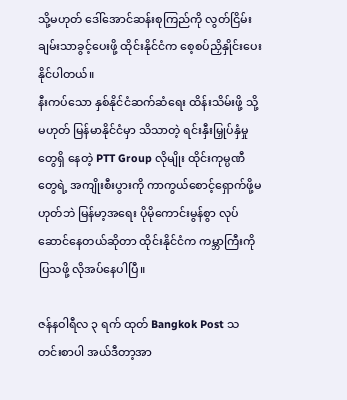သို့မဟုတ် ဒေါ်အောင်ဆန်းစုကြည်ကို လွတ်ငြိမ်းချမ်းသာခွင့်ပေးဖို့ ထိုင်းနိုင်ငံက စေ့စပ်ညှိနှိုင်းပေးနိုင်ပါတယ်။
နီးကပ်သော နှစ်နိုင်ငံဆက်ဆံရေး ထိန်းသိမ်းဖို့ သို့မဟုတ် မြန်မာနိုင်ငံမှာ သိသာတဲ့ ရင်းနှီးမြှုပ်နှံမှုတွေရှိ နေတဲ့ PTT Group လိုမျိုး ထိုင်းကုမ္ပဏီတွေရဲ့ အကျိုးစီးပွားကို ကာကွယ်စောင့်ရှောက်ဖို့မဟုတ်ဘဲ မြန်မာ့အရေး ပိုမိုကောင်းမွန်စွာ လုပ်ဆောင်နေတယ်ဆိုတာ ထိုင်းနိုင်ငံက ကမ္ဘာကြီးကိုပြသဖို့ လိုအပ်နေပါပြီ။

ဇန်နဝါရီလ ၃ ရက် ထုတ် Bangkok Post သတင်းစာပါ အယ်ဒီတာ့အာ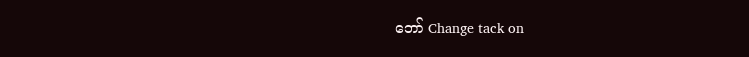ဘော် Change tack on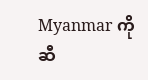Myanmar ကို ဆီ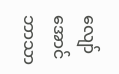လျော်အောင် ဘာသာ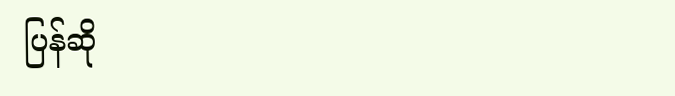ပြန်ဆို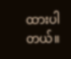ထားပါတယ်။